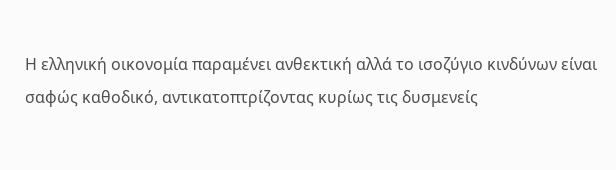Η ελληνική οικονομία παραμένει ανθεκτική αλλά το ισοζύγιο κινδύνων είναι σαφώς καθοδικό, αντικατοπτρίζοντας κυρίως τις δυσμενείς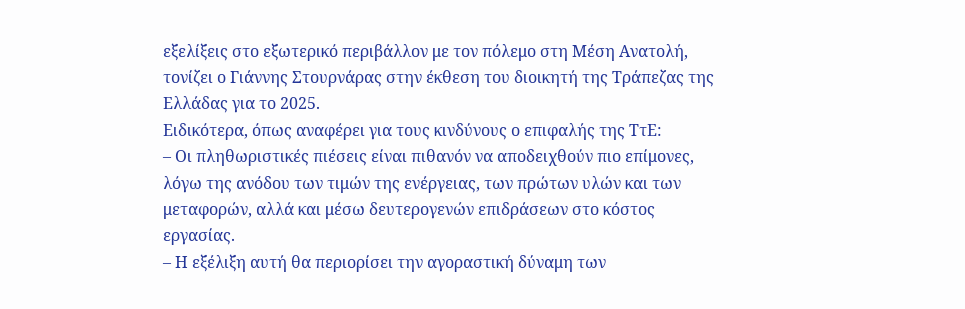εξελίξεις στο εξωτερικό περιβάλλον με τον πόλεμο στη Μέση Ανατολή, τονίζει ο Γιάννης Στουρνάρας στην έκθεση του διοικητή της Τράπεζας της Ελλάδας για το 2025.
Ειδικότερα, όπως αναφέρει για τους κινδύνους ο επιφαλής της ΤτΕ:
– Οι πληθωριστικές πιέσεις είναι πιθανόν να αποδειχθούν πιο επίμονες, λόγω της ανόδου των τιμών της ενέργειας, των πρώτων υλών και των μεταφορών, αλλά και μέσω δευτερογενών επιδράσεων στο κόστος εργασίας.
– Η εξέλιξη αυτή θα περιορίσει την αγοραστική δύναμη των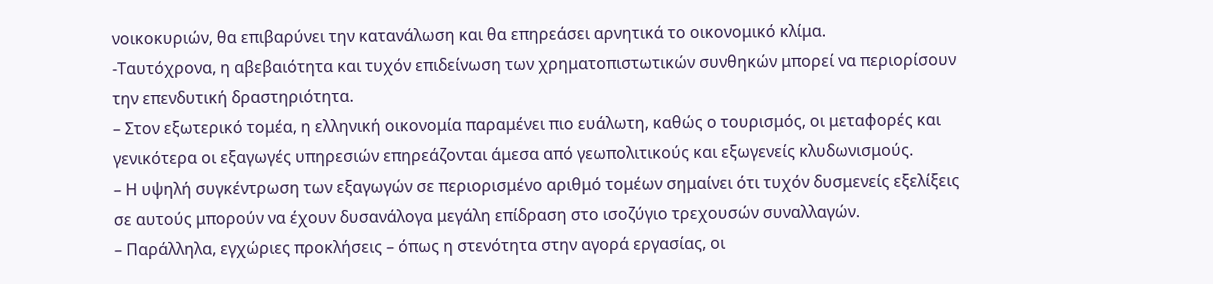νοικοκυριών, θα επιβαρύνει την κατανάλωση και θα επηρεάσει αρνητικά το οικονομικό κλίμα.
-Ταυτόχρονα, η αβεβαιότητα και τυχόν επιδείνωση των χρηματοπιστωτικών συνθηκών μπορεί να περιορίσουν την επενδυτική δραστηριότητα.
– Στον εξωτερικό τομέα, η ελληνική οικονομία παραμένει πιο ευάλωτη, καθώς ο τουρισμός, οι μεταφορές και γενικότερα οι εξαγωγές υπηρεσιών επηρεάζονται άμεσα από γεωπολιτικούς και εξωγενείς κλυδωνισμούς.
– Η υψηλή συγκέντρωση των εξαγωγών σε περιορισμένο αριθμό τομέων σημαίνει ότι τυχόν δυσμενείς εξελίξεις σε αυτούς μπορούν να έχουν δυσανάλογα μεγάλη επίδραση στο ισοζύγιο τρεχουσών συναλλαγών.
– Παράλληλα, εγχώριες προκλήσεις – όπως η στενότητα στην αγορά εργασίας, οι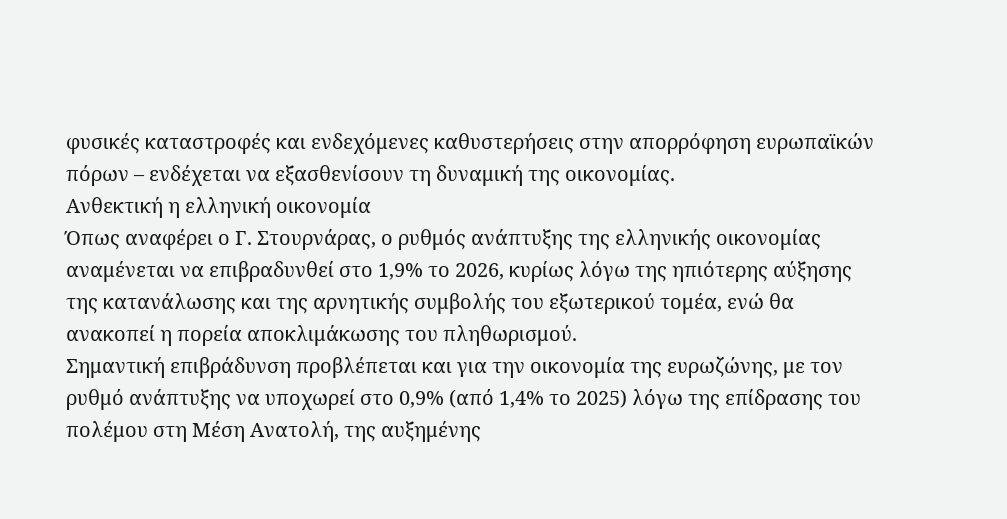φυσικές καταστροφές και ενδεχόμενες καθυστερήσεις στην απορρόφηση ευρωπαϊκών πόρων – ενδέχεται να εξασθενίσουν τη δυναμική της οικονομίας.
Ανθεκτική η ελληνική οικονομία
Όπως αναφέρει ο Γ. Στουρνάρας, ο ρυθμός ανάπτυξης της ελληνικής οικονομίας αναμένεται να επιβραδυνθεί στο 1,9% το 2026, κυρίως λόγω της ηπιότερης αύξησης της κατανάλωσης και της αρνητικής συμβολής του εξωτερικού τομέα, ενώ θα ανακοπεί η πορεία αποκλιμάκωσης του πληθωρισμού.
Σημαντική επιβράδυνση προβλέπεται και για την οικονομία της ευρωζώνης, με τον ρυθμό ανάπτυξης να υποχωρεί στο 0,9% (από 1,4% το 2025) λόγω της επίδρασης του πολέμου στη Μέση Ανατολή, της αυξημένης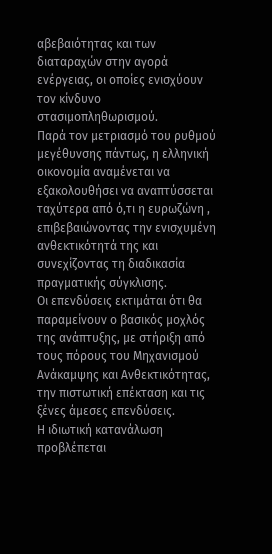αβεβαιότητας και των διαταραχών στην αγορά ενέργειας, οι οποίες ενισχύουν τον κίνδυνο στασιμοπληθωρισμού.
Παρά τον μετριασμό του ρυθμού μεγέθυνσης πάντως, η ελληνική οικονομία αναμένεται να εξακολουθήσει να αναπτύσσεται ταχύτερα από ό,τι η ευρωζώνη , επιβεβαιώνοντας την ενισχυμένη ανθεκτικότητά της και συνεχίζοντας τη διαδικασία πραγματικής σύγκλισης.
Οι επενδύσεις εκτιμάται ότι θα παραμείνουν ο βασικός μοχλός της ανάπτυξης, με στήριξη από τους πόρους του Μηχανισμού Ανάκαμψης και Ανθεκτικότητας, την πιστωτική επέκταση και τις ξένες άμεσες επενδύσεις.
Η ιδιωτική κατανάλωση προβλέπεται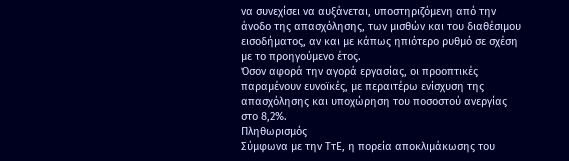να συνεχίσει να αυξάνεται, υποστηριζόμενη από την άνοδο της απασχόλησης, των μισθών και του διαθέσιμου εισοδήματος, αν και με κάπως ηπιότερο ρυθμό σε σχέση με το προηγούμενο έτος.
Όσον αφορά την αγορά εργασίας, οι προοπτικές παραμένουν ευνοϊκές, με περαιτέρω ενίσχυση της απασχόλησης και υποχώρηση του ποσοστού ανεργίας στο 8,2%.
Πληθωρισμός
Σύμφωνα με την ΤτΕ, η πορεία αποκλιμάκωσης του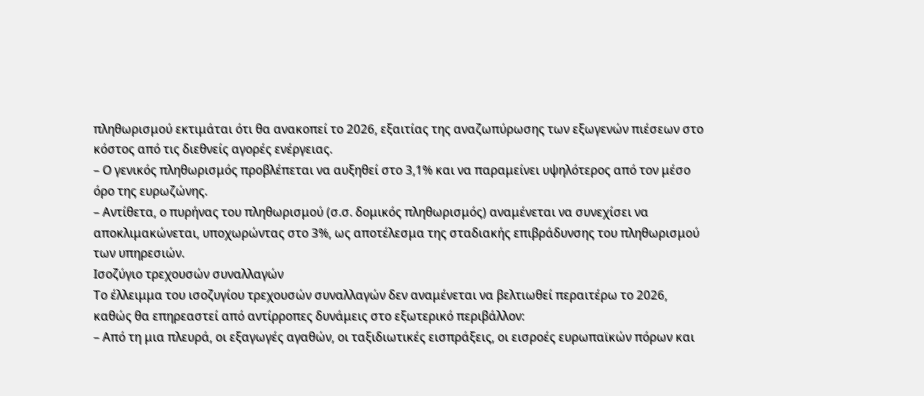πληθωρισμού εκτιμάται ότι θα ανακοπεί το 2026, εξαιτίας της αναζωπύρωσης των εξωγενών πιέσεων στο κόστος από τις διεθνείς αγορές ενέργειας.
– Ο γενικός πληθωρισμός προβλέπεται να αυξηθεί στο 3,1% και να παραμείνει υψηλότερος από τον μέσο όρο της ευρωζώνης.
– Αντίθετα, ο πυρήνας του πληθωρισμού (σ.σ. δομικός πληθωρισμός) αναμένεται να συνεχίσει να αποκλιμακώνεται, υποχωρώντας στο 3%, ως αποτέλεσμα της σταδιακής επιβράδυνσης του πληθωρισμού των υπηρεσιών.
Ισοζύγιο τρεχουσών συναλλαγών
Το έλλειμμα του ισοζυγίου τρεχουσών συναλλαγών δεν αναμένεται να βελτιωθεί περαιτέρω το 2026, καθώς θα επηρεαστεί από αντίρροπες δυνάμεις στο εξωτερικό περιβάλλον:
– Από τη μια πλευρά, οι εξαγωγές αγαθών, οι ταξιδιωτικές εισπράξεις, οι εισροές ευρωπαϊκών πόρων και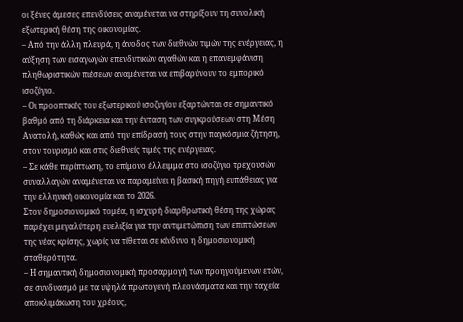οι ξένες άμεσες επενδύσεις αναμένεται να στηρίξουν τη συνολική εξωτερική θέση της οικονομίας.
– Από την άλλη πλευρά, η άνοδος των διεθνών τιμών της ενέργειας, η αύξηση των εισαγωγών επενδυτικών αγαθών και η επανεμφάνιση πληθωριστικών πιέσεων αναμένεται να επιβαρύνουν το εμπορικό ισοζύγιο.
– Οι προοπτικές του εξωτερικού ισοζυγίου εξαρτώνται σε σημαντικό βαθμό από τη διάρκεια και την ένταση των συγκρούσεων στη Μέση Ανατολή, καθώς και από την επίδρασή τους στην παγκόσμια ζήτηση, στον τουρισμό και στις διεθνείς τιμές της ενέργειας.
– Σε κάθε περίπτωση, το επίμονο έλλειμμα στο ισοζύγιο τρεχουσών συναλλαγών αναμένεται να παραμείνει η βασική πηγή ευπάθειας για την ελληνική οικονομία και το 2026.
Στον δημοσιονομικό τομέα, η ισχυρή διαρθρωτική θέση της χώρας παρέχει μεγαλύτερη ευελιξία για την αντιμετώπιση των επιπτώσεων της νέας κρίσης, χωρίς να τίθεται σε κίνδυνο η δημοσιονομική σταθερότητα.
– Η σημαντική δημοσιονομική προσαρμογή των προηγούμενων ετών, σε συνδυασμό με τα υψηλά πρωτογενή πλεονάσματα και την ταχεία αποκλιμάκωση του χρέους,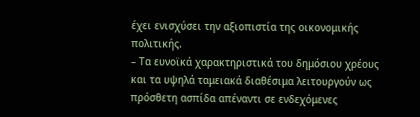έχει ενισχύσει την αξιοπιστία της οικονομικής πολιτικής.
– Τα ευνοϊκά χαρακτηριστικά του δημόσιου χρέους και τα υψηλά ταμειακά διαθέσιμα λειτουργούν ως πρόσθετη ασπίδα απέναντι σε ενδεχόμενες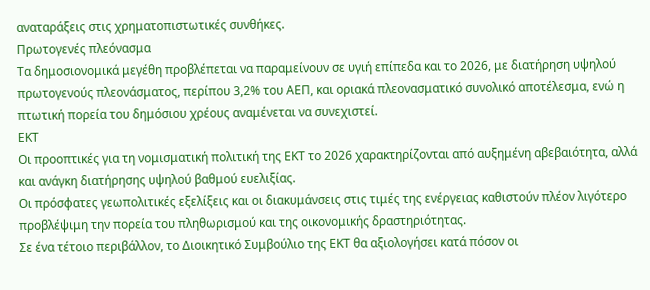αναταράξεις στις χρηματοπιστωτικές συνθήκες.
Πρωτογενές πλεόνασμα
Τα δημοσιονομικά μεγέθη προβλέπεται να παραμείνουν σε υγιή επίπεδα και το 2026, με διατήρηση υψηλού πρωτογενούς πλεονάσματος, περίπου 3,2% του ΑΕΠ, και οριακά πλεονασματικό συνολικό αποτέλεσμα, ενώ η πτωτική πορεία του δημόσιου χρέους αναμένεται να συνεχιστεί.
ΕΚΤ
Οι προοπτικές για τη νομισματική πολιτική της ΕΚΤ το 2026 χαρακτηρίζονται από αυξημένη αβεβαιότητα, αλλά και ανάγκη διατήρησης υψηλού βαθμού ευελιξίας.
Οι πρόσφατες γεωπολιτικές εξελίξεις και οι διακυμάνσεις στις τιμές της ενέργειας καθιστούν πλέον λιγότερο προβλέψιμη την πορεία του πληθωρισμού και της οικονομικής δραστηριότητας.
Σε ένα τέτοιο περιβάλλον, το Διοικητικό Συμβούλιο της ΕΚΤ θα αξιολογήσει κατά πόσον οι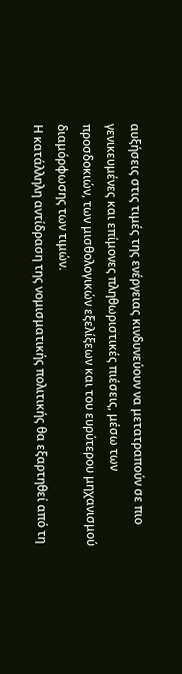αυξήσεις στις τιμές της ενέργειας κινδυνεύουν να μετατραπούν σε πιο γενικευμένες και επίμονες πληθωριστικές πιέσεις, μέσω των προσδοκιών, των μισθολογικών εξελίξεων και του ευρύτερου μηχανισμού διαμόρφωσης των τιμών.
Η κατάλληλη αντίδραση της νομισματικής πολιτικής θα εξαρτηθεί από τη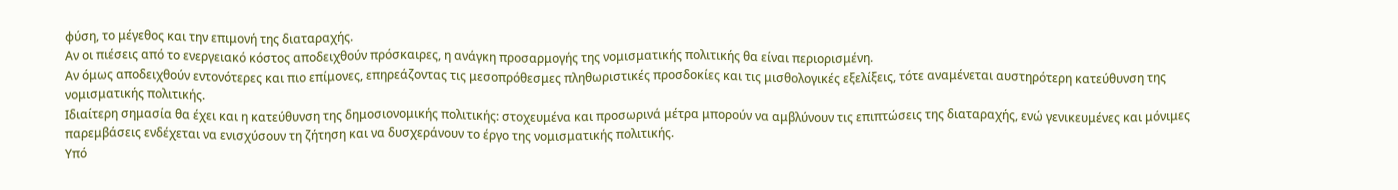φύση, το μέγεθος και την επιμονή της διαταραχής.
Αν οι πιέσεις από το ενεργειακό κόστος αποδειχθούν πρόσκαιρες, η ανάγκη προσαρμογής της νομισματικής πολιτικής θα είναι περιορισμένη.
Αν όμως αποδειχθούν εντονότερες και πιο επίμονες, επηρεάζοντας τις μεσοπρόθεσμες πληθωριστικές προσδοκίες και τις μισθολογικές εξελίξεις, τότε αναμένεται αυστηρότερη κατεύθυνση της νομισματικής πολιτικής.
Ιδιαίτερη σημασία θα έχει και η κατεύθυνση της δημοσιονομικής πολιτικής: στοχευμένα και προσωρινά μέτρα μπορούν να αμβλύνουν τις επιπτώσεις της διαταραχής, ενώ γενικευμένες και μόνιμες παρεμβάσεις ενδέχεται να ενισχύσουν τη ζήτηση και να δυσχεράνουν το έργο της νομισματικής πολιτικής.
Υπό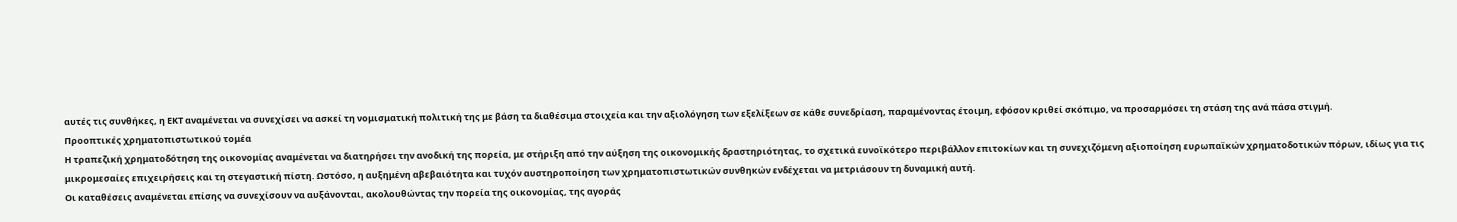αυτές τις συνθήκες, η ΕΚΤ αναμένεται να συνεχίσει να ασκεί τη νομισματική πολιτική της με βάση τα διαθέσιμα στοιχεία και την αξιολόγηση των εξελίξεων σε κάθε συνεδρίαση, παραμένοντας έτοιμη, εφόσον κριθεί σκόπιμο, να προσαρμόσει τη στάση της ανά πάσα στιγμή.
Προοπτικές χρηματοπιστωτικού τομέα
Η τραπεζική χρηματοδότηση της οικονομίας αναμένεται να διατηρήσει την ανοδική της πορεία, με στήριξη από την αύξηση της οικονομικής δραστηριότητας, το σχετικά ευνοϊκότερο περιβάλλον επιτοκίων και τη συνεχιζόμενη αξιοποίηση ευρωπαϊκών χρηματοδοτικών πόρων, ιδίως για τις μικρομεσαίες επιχειρήσεις και τη στεγαστική πίστη. Ωστόσο, η αυξημένη αβεβαιότητα και τυχόν αυστηροποίηση των χρηματοπιστωτικών συνθηκών ενδέχεται να μετριάσουν τη δυναμική αυτή.
Οι καταθέσεις αναμένεται επίσης να συνεχίσουν να αυξάνονται, ακολουθώντας την πορεία της οικονομίας, της αγοράς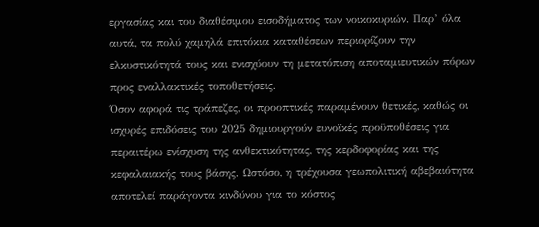εργασίας και του διαθέσιμου εισοδήματος των νοικοκυριών. Παρ’ όλα αυτά, τα πολύ χαμηλά επιτόκια καταθέσεων περιορίζουν την ελκυστικότητά τους και ενισχύουν τη μετατόπιση αποταμιευτικών πόρων προς εναλλακτικές τοποθετήσεις.
Όσον αφορά τις τράπεζες, οι προοπτικές παραμένουν θετικές, καθώς οι ισχυρές επιδόσεις του 2025 δημιουργούν ευνοϊκές προϋποθέσεις για περαιτέρω ενίσχυση της ανθεκτικότητας, της κερδοφορίας και της κεφαλαιακής τους βάσης. Ωστόσο, η τρέχουσα γεωπολιτική αβεβαιότητα αποτελεί παράγοντα κινδύνου για το κόστος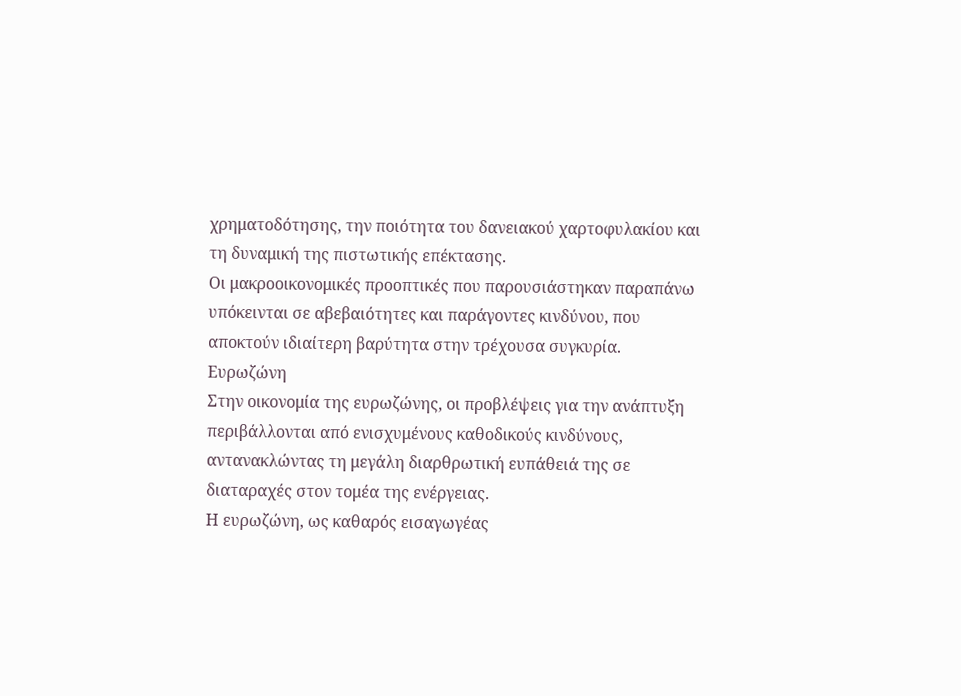χρηματοδότησης, την ποιότητα του δανειακού χαρτοφυλακίου και τη δυναμική της πιστωτικής επέκτασης.
Οι μακροοικονομικές προοπτικές που παρουσιάστηκαν παραπάνω υπόκεινται σε αβεβαιότητες και παράγοντες κινδύνου, που αποκτούν ιδιαίτερη βαρύτητα στην τρέχουσα συγκυρία.
Ευρωζώνη
Στην οικονομία της ευρωζώνης, οι προβλέψεις για την ανάπτυξη περιβάλλονται από ενισχυμένους καθοδικούς κινδύνους, αντανακλώντας τη μεγάλη διαρθρωτική ευπάθειά της σε διαταραχές στον τομέα της ενέργειας.
Η ευρωζώνη, ως καθαρός εισαγωγέας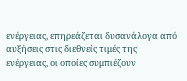ενέργειας, επηρεάζεται δυσανάλογα από αυξήσεις στις διεθνείς τιμές της ενέργειας, οι οποίες συμπιέζουν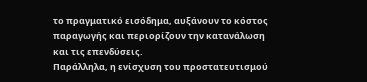το πραγματικό εισόδημα, αυξάνουν το κόστος παραγωγής και περιορίζουν την κατανάλωση και τις επενδύσεις.
Παράλληλα, η ενίσχυση του προστατευτισμού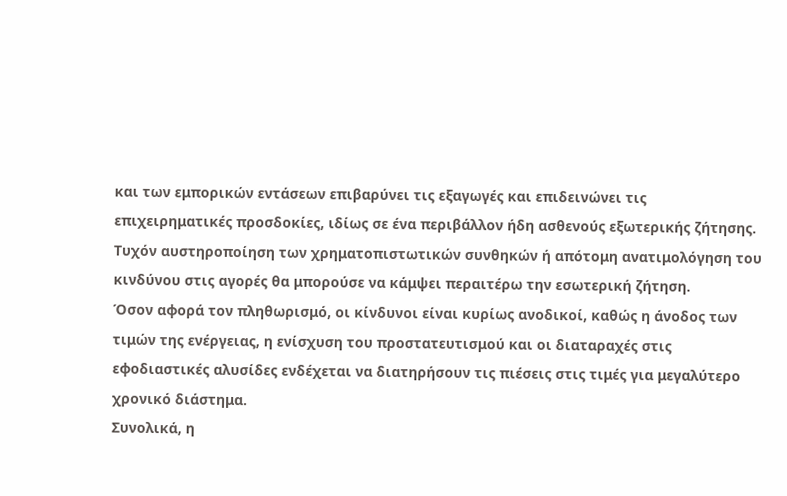και των εμπορικών εντάσεων επιβαρύνει τις εξαγωγές και επιδεινώνει τις επιχειρηματικές προσδοκίες, ιδίως σε ένα περιβάλλον ήδη ασθενούς εξωτερικής ζήτησης.
Τυχόν αυστηροποίηση των χρηματοπιστωτικών συνθηκών ή απότομη ανατιμολόγηση του κινδύνου στις αγορές θα μπορούσε να κάμψει περαιτέρω την εσωτερική ζήτηση.
Όσον αφορά τον πληθωρισμό, οι κίνδυνοι είναι κυρίως ανοδικοί, καθώς η άνοδος των τιμών της ενέργειας, η ενίσχυση του προστατευτισμού και οι διαταραχές στις εφοδιαστικές αλυσίδες ενδέχεται να διατηρήσουν τις πιέσεις στις τιμές για μεγαλύτερο χρονικό διάστημα.
Συνολικά, η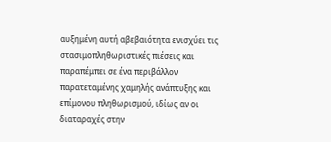αυξημένη αυτή αβεβαιότητα ενισχύει τις στασιμοπληθωριστικές πιέσεις και παραπέμπει σε ένα περιβάλλον παρατεταμένης χαμηλής ανάπτυξης και επίμονου πληθωρισμού, ιδίως αν οι διαταραχές στην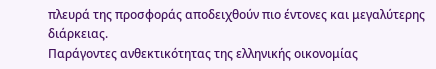πλευρά της προσφοράς αποδειχθούν πιο έντονες και μεγαλύτερης διάρκειας.
Παράγοντες ανθεκτικότητας της ελληνικής οικονομίας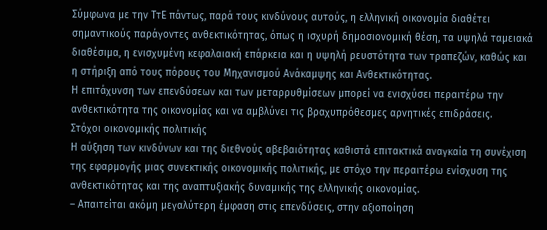Σύμφωνα με την ΤτΕ πάντως, παρά τους κινδύνους αυτούς, η ελληνική οικονομία διαθέτει σημαντικούς παράγοντες ανθεκτικότητας, όπως η ισχυρή δημοσιονομική θέση, τα υψηλά ταμειακά διαθέσιμα, η ενισχυμένη κεφαλαιακή επάρκεια και η υψηλή ρευστότητα των τραπεζών, καθώς και η στήριξη από τους πόρους του Μηχανισμού Ανάκαμψης και Ανθεκτικότητας.
Η επιτάχυνση των επενδύσεων και των μεταρρυθμίσεων μπορεί να ενισχύσει περαιτέρω την ανθεκτικότητα της οικονομίας και να αμβλύνει τις βραχυπρόθεσμες αρνητικές επιδράσεις.
Στόχοι οικονομικής πολιτικής
Η αύξηση των κινδύνων και της διεθνούς αβεβαιότητας καθιστά επιτακτικά αναγκαία τη συνέχιση της εφαρμογής μιας συνεκτικής οικονομικής πολιτικής, με στόχο την περαιτέρω ενίσχυση της ανθεκτικότητας και της αναπτυξιακής δυναμικής της ελληνικής οικονομίας.
– Απαιτείται ακόμη μεγαλύτερη έμφαση στις επενδύσεις, στην αξιοποίηση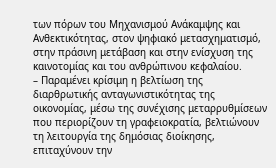των πόρων του Μηχανισμού Ανάκαμψης και Ανθεκτικότητας, στον ψηφιακό μετασχηματισμό, στην πράσινη μετάβαση και στην ενίσχυση της καινοτομίας και του ανθρώπινου κεφαλαίου.
– Παραμένει κρίσιμη η βελτίωση της διαρθρωτικής ανταγωνιστικότητας της οικονομίας, μέσω της συνέχισης μεταρρυθμίσεων που περιορίζουν τη γραφειοκρατία, βελτιώνουν τη λειτουργία της δημόσιας διοίκησης, επιταχύνουν την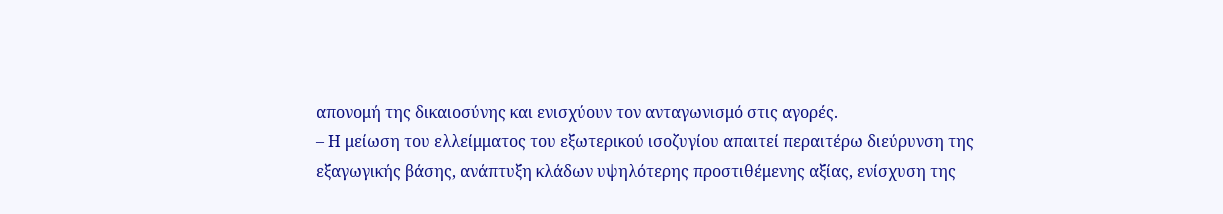απονομή της δικαιοσύνης και ενισχύουν τον ανταγωνισμό στις αγορές.
– Η μείωση του ελλείμματος του εξωτερικού ισοζυγίου απαιτεί περαιτέρω διεύρυνση της εξαγωγικής βάσης, ανάπτυξη κλάδων υψηλότερης προστιθέμενης αξίας, ενίσχυση της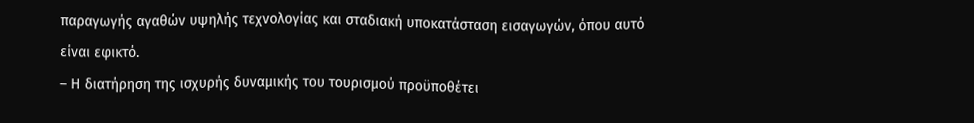παραγωγής αγαθών υψηλής τεχνολογίας και σταδιακή υποκατάσταση εισαγωγών, όπου αυτό είναι εφικτό.
– Η διατήρηση της ισχυρής δυναμικής του τουρισμού προϋποθέτει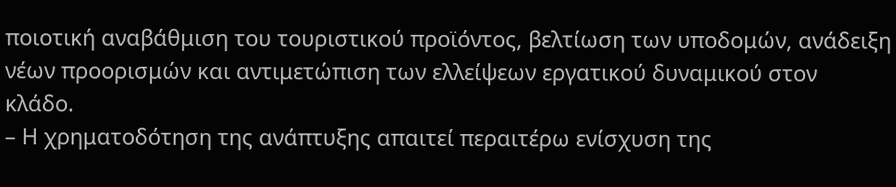ποιοτική αναβάθμιση του τουριστικού προϊόντος, βελτίωση των υποδομών, ανάδειξη νέων προορισμών και αντιμετώπιση των ελλείψεων εργατικού δυναμικού στον κλάδο.
– Η χρηματοδότηση της ανάπτυξης απαιτεί περαιτέρω ενίσχυση της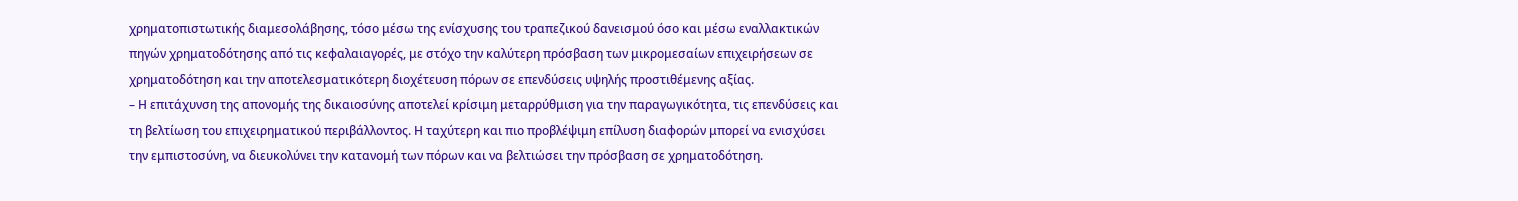χρηματοπιστωτικής διαμεσολάβησης, τόσο μέσω της ενίσχυσης του τραπεζικού δανεισμού όσο και μέσω εναλλακτικών πηγών χρηματοδότησης από τις κεφαλαιαγορές, με στόχο την καλύτερη πρόσβαση των μικρομεσαίων επιχειρήσεων σε χρηματοδότηση και την αποτελεσματικότερη διοχέτευση πόρων σε επενδύσεις υψηλής προστιθέμενης αξίας.
– Η επιτάχυνση της απονομής της δικαιοσύνης αποτελεί κρίσιμη μεταρρύθμιση για την παραγωγικότητα, τις επενδύσεις και τη βελτίωση του επιχειρηματικού περιβάλλοντος. Η ταχύτερη και πιο προβλέψιμη επίλυση διαφορών μπορεί να ενισχύσει την εμπιστοσύνη, να διευκολύνει την κατανομή των πόρων και να βελτιώσει την πρόσβαση σε χρηματοδότηση.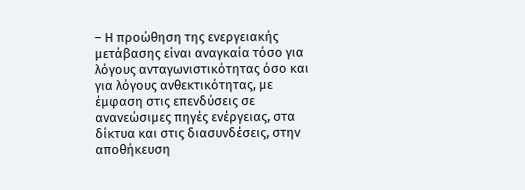– Η προώθηση της ενεργειακής μετάβασης είναι αναγκαία τόσο για λόγους ανταγωνιστικότητας όσο και για λόγους ανθεκτικότητας, με έμφαση στις επενδύσεις σε ανανεώσιμες πηγές ενέργειας, στα δίκτυα και στις διασυνδέσεις, στην αποθήκευση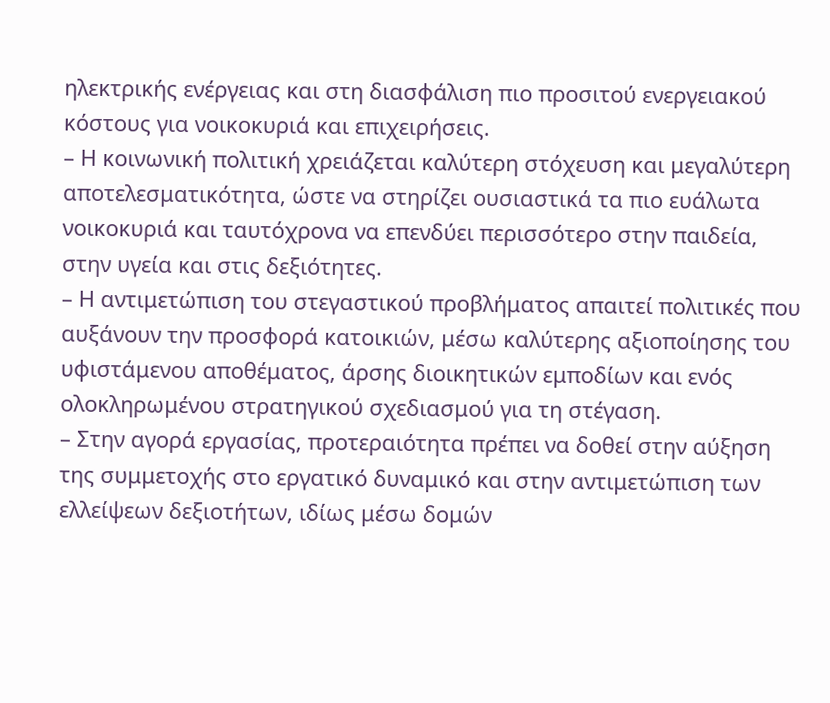ηλεκτρικής ενέργειας και στη διασφάλιση πιο προσιτού ενεργειακού κόστους για νοικοκυριά και επιχειρήσεις.
– Η κοινωνική πολιτική χρειάζεται καλύτερη στόχευση και μεγαλύτερη αποτελεσματικότητα, ώστε να στηρίζει ουσιαστικά τα πιο ευάλωτα νοικοκυριά και ταυτόχρονα να επενδύει περισσότερο στην παιδεία, στην υγεία και στις δεξιότητες.
– Η αντιμετώπιση του στεγαστικού προβλήματος απαιτεί πολιτικές που αυξάνουν την προσφορά κατοικιών, μέσω καλύτερης αξιοποίησης του υφιστάμενου αποθέματος, άρσης διοικητικών εμποδίων και ενός ολοκληρωμένου στρατηγικού σχεδιασμού για τη στέγαση.
– Στην αγορά εργασίας, προτεραιότητα πρέπει να δοθεί στην αύξηση της συμμετοχής στο εργατικό δυναμικό και στην αντιμετώπιση των ελλείψεων δεξιοτήτων, ιδίως μέσω δομών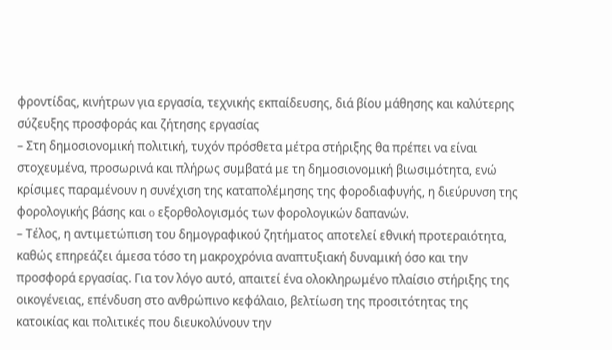φροντίδας, κινήτρων για εργασία, τεχνικής εκπαίδευσης, διά βίου μάθησης και καλύτερης σύζευξης προσφοράς και ζήτησης εργασίας
– Στη δημοσιονομική πολιτική, τυχόν πρόσθετα μέτρα στήριξης θα πρέπει να είναι στοχευμένα, προσωρινά και πλήρως συμβατά με τη δημοσιονομική βιωσιμότητα, ενώ κρίσιμες παραμένουν η συνέχιση της καταπολέμησης της φοροδιαφυγής, η διεύρυνση της φορολογικής βάσης και o εξορθολογισμός των φορολογικών δαπανών.
– Τέλος, η αντιμετώπιση του δημογραφικού ζητήματος αποτελεί εθνική προτεραιότητα, καθώς επηρεάζει άμεσα τόσο τη μακροχρόνια αναπτυξιακή δυναμική όσο και την προσφορά εργασίας. Για τον λόγο αυτό, απαιτεί ένα ολοκληρωμένο πλαίσιο στήριξης της οικογένειας, επένδυση στο ανθρώπινο κεφάλαιο, βελτίωση της προσιτότητας της κατοικίας και πολιτικές που διευκολύνουν την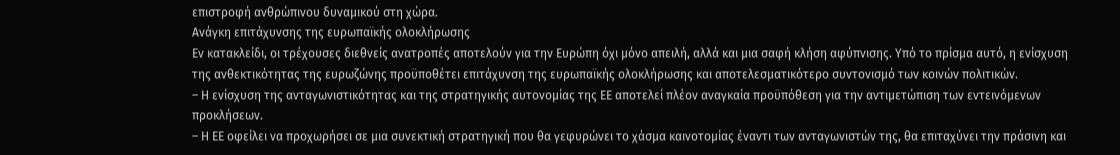επιστροφή ανθρώπινου δυναμικού στη χώρα.
Ανάγκη επιτάχυνσης της ευρωπαϊκής ολοκλήρωσης
Εν κατακλείδι, οι τρέχουσες διεθνείς ανατροπές αποτελούν για την Ευρώπη όχι μόνο απειλή, αλλά και μια σαφή κλήση αφύπνισης. Υπό το πρίσμα αυτό, η ενίσχυση της ανθεκτικότητας της ευρωζώνης προϋποθέτει επιτάχυνση της ευρωπαϊκής ολοκλήρωσης και αποτελεσματικότερο συντονισμό των κοινών πολιτικών.
– Η ενίσχυση της ανταγωνιστικότητας και της στρατηγικής αυτονομίας της ΕΕ αποτελεί πλέον αναγκαία προϋπόθεση για την αντιμετώπιση των εντεινόμενων προκλήσεων.
– Η ΕΕ οφείλει να προχωρήσει σε μια συνεκτική στρατηγική που θα γεφυρώνει το χάσμα καινοτομίας έναντι των ανταγωνιστών της, θα επιταχύνει την πράσινη και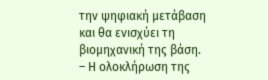την ψηφιακή μετάβαση και θα ενισχύει τη βιομηχανική της βάση.
– Η ολοκλήρωση της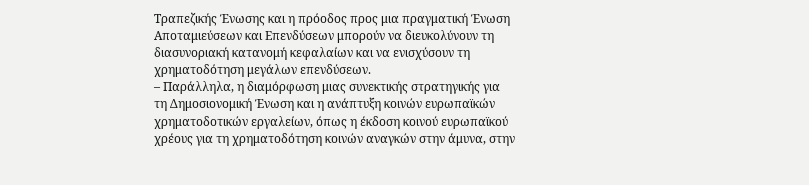Τραπεζικής Ένωσης και η πρόοδος προς μια πραγματική Ένωση Αποταμιεύσεων και Επενδύσεων μπορούν να διευκολύνουν τη διασυνοριακή κατανομή κεφαλαίων και να ενισχύσουν τη χρηματοδότηση μεγάλων επενδύσεων.
– Παράλληλα, η διαμόρφωση μιας συνεκτικής στρατηγικής για τη Δημοσιονομική Ένωση και η ανάπτυξη κοινών ευρωπαϊκών χρηματοδοτικών εργαλείων, όπως η έκδοση κοινού ευρωπαϊκού χρέους για τη χρηματοδότηση κοινών αναγκών στην άμυνα, στην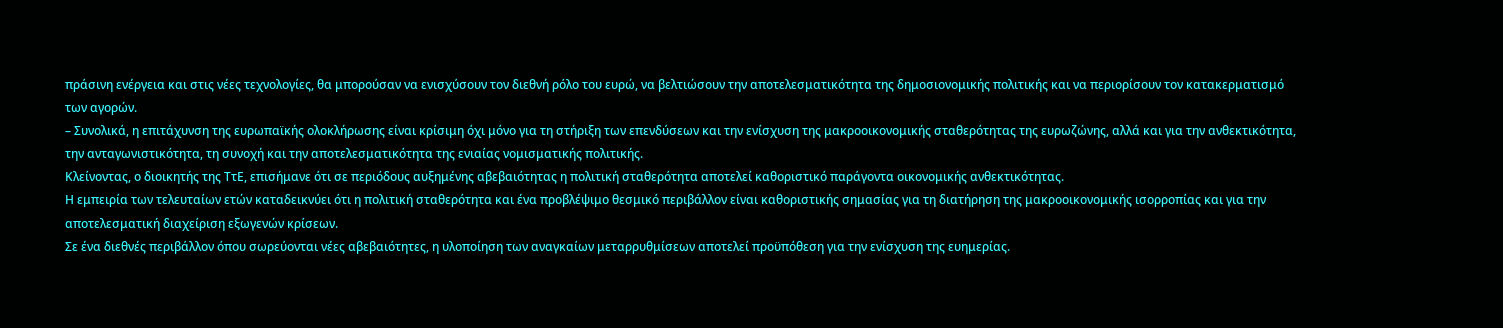πράσινη ενέργεια και στις νέες τεχνολογίες, θα μπορούσαν να ενισχύσουν τον διεθνή ρόλο του ευρώ, να βελτιώσουν την αποτελεσματικότητα της δημοσιονομικής πολιτικής και να περιορίσουν τον κατακερματισμό των αγορών.
– Συνολικά, η επιτάχυνση της ευρωπαϊκής ολοκλήρωσης είναι κρίσιμη όχι μόνο για τη στήριξη των επενδύσεων και την ενίσχυση της μακροοικονομικής σταθερότητας της ευρωζώνης, αλλά και για την ανθεκτικότητα, την ανταγωνιστικότητα, τη συνοχή και την αποτελεσματικότητα της ενιαίας νομισματικής πολιτικής.
Κλείνοντας, ο διοικητής της ΤτΕ, επισήμανε ότι σε περιόδους αυξημένης αβεβαιότητας η πολιτική σταθερότητα αποτελεί καθοριστικό παράγοντα οικονομικής ανθεκτικότητας.
Η εμπειρία των τελευταίων ετών καταδεικνύει ότι η πολιτική σταθερότητα και ένα προβλέψιμο θεσμικό περιβάλλον είναι καθοριστικής σημασίας για τη διατήρηση της μακροοικονομικής ισορροπίας και για την αποτελεσματική διαχείριση εξωγενών κρίσεων.
Σε ένα διεθνές περιβάλλον όπου σωρεύονται νέες αβεβαιότητες, η υλοποίηση των αναγκαίων μεταρρυθμίσεων αποτελεί προϋπόθεση για την ενίσχυση της ευημερίας.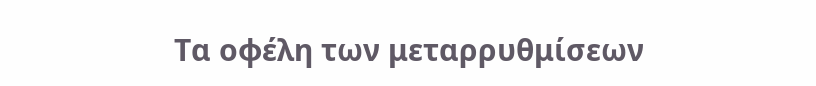Τα οφέλη των μεταρρυθμίσεων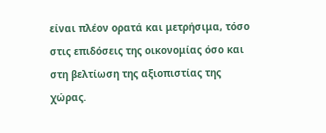είναι πλέον ορατά και μετρήσιμα, τόσο στις επιδόσεις της οικονομίας όσο και στη βελτίωση της αξιοπιστίας της χώρας.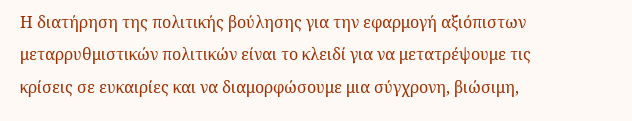Η διατήρηση της πολιτικής βούλησης για την εφαρμογή αξιόπιστων μεταρρυθμιστικών πολιτικών είναι το κλειδί για να μετατρέψουμε τις κρίσεις σε ευκαιρίες και να διαμορφώσουμε μια σύγχρονη, βιώσιμη,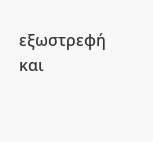εξωστρεφή και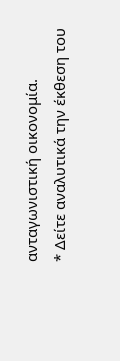ανταγωνιστική οικονομία.
* Δείτε αναλυτικά την έκθεση του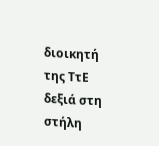διοικητή της ΤτΕ δεξιά στη στήλη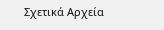Σχετικά Αρχεία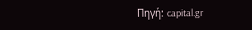Πηγή: capital.gr